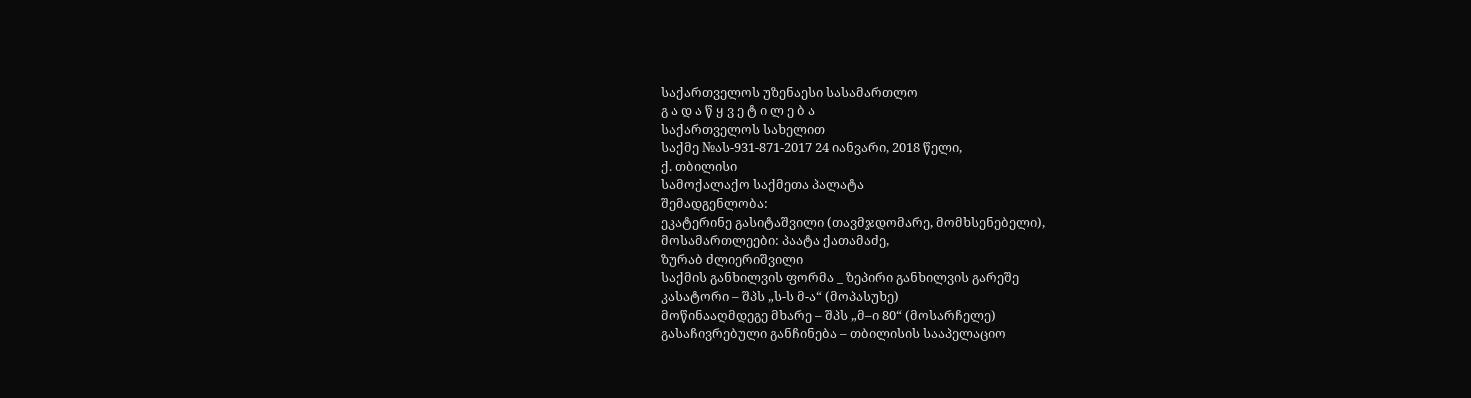საქართველოს უზენაესი სასამართლო
გ ა დ ა წ ყ ვ ე ტ ი ლ ე ბ ა
საქართველოს სახელით
საქმე №ას-931-871-2017 24 იანვარი, 2018 წელი,
ქ. თბილისი
სამოქალაქო საქმეთა პალატა
შემადგენლობა:
ეკატერინე გასიტაშვილი (თავმჯდომარე, მომხსენებელი),
მოსამართლეები: პაატა ქათამაძე,
ზურაბ ძლიერიშვილი
საქმის განხილვის ფორმა _ ზეპირი განხილვის გარეშე
კასატორი – შპს „ს-ს მ-ა“ (მოპასუხე)
მოწინააღმდეგე მხარე – შპს „მ–ი 80“ (მოსარჩელე)
გასაჩივრებული განჩინება – თბილისის სააპელაციო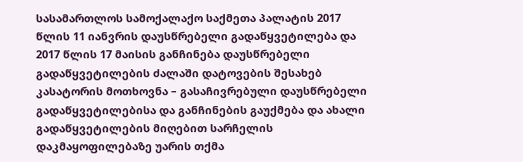სასამართლოს სამოქალაქო საქმეთა პალატის 2017 წლის 11 იანვრის დაუსწრებელი გადაწყვეტილება და 2017 წლის 17 მაისის განჩინება დაუსწრებელი გადაწყვეტილების ძალაში დატოვების შესახებ
კასატორის მოთხოვნა – გასაჩივრებული დაუსწრებელი გადაწყვეტილებისა და განჩინების გაუქმება და ახალი გადაწყვეტილების მიღებით სარჩელის დაკმაყოფილებაზე უარის თქმა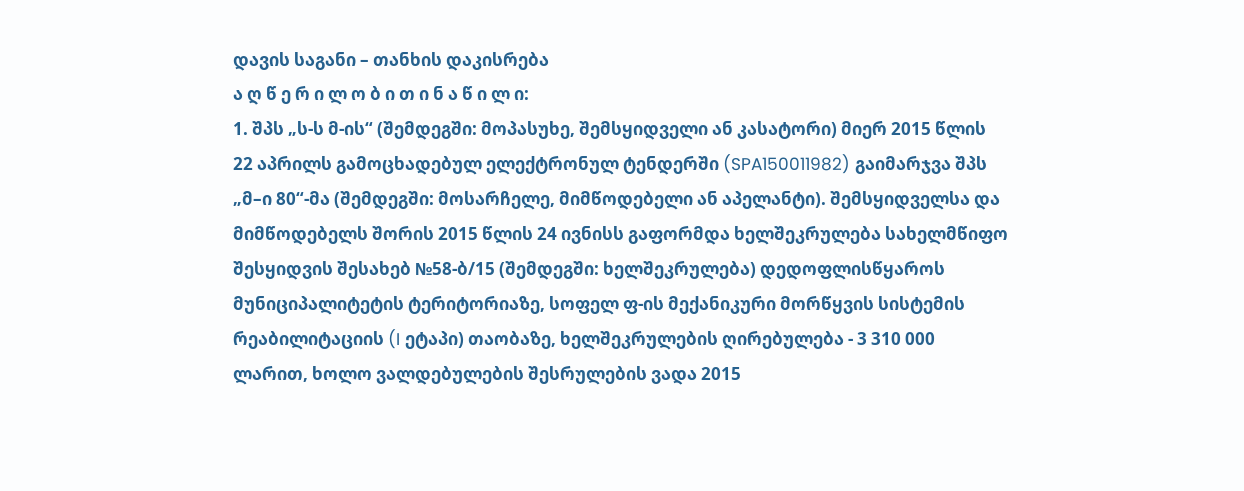დავის საგანი – თანხის დაკისრება
ა ღ წ ე რ ი ლ ო ბ ი თ ი ნ ა წ ი ლ ი:
1. შპს „ს-ს მ-ის“ (შემდეგში: მოპასუხე, შემსყიდველი ან კასატორი) მიერ 2015 წლის 22 აპრილს გამოცხადებულ ელექტრონულ ტენდერში (SPA150011982) გაიმარჯვა შპს „მ–ი 80“-მა (შემდეგში: მოსარჩელე, მიმწოდებელი ან აპელანტი). შემსყიდველსა და მიმწოდებელს შორის 2015 წლის 24 ივნისს გაფორმდა ხელშეკრულება სახელმწიფო შესყიდვის შესახებ №58-ბ/15 (შემდეგში: ხელშეკრულება) დედოფლისწყაროს მუნიციპალიტეტის ტერიტორიაზე, სოფელ ფ-ის მექანიკური მორწყვის სისტემის რეაბილიტაციის (I ეტაპი) თაობაზე, ხელშეკრულების ღირებულება - 3 310 000 ლარით, ხოლო ვალდებულების შესრულების ვადა 2015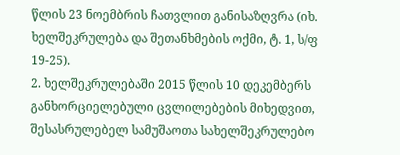წლის 23 ნოემბრის ჩათვლით განისაზღვრა (იხ. ხელშეკრულება და შეთანხმების ოქმი, ტ. 1, ს/ფ 19-25).
2. ხელშეკრულებაში 2015 წლის 10 დეკემბერს განხორციელებული ცვლილებების მიხედვით, შესასრულებელ სამუშაოთა სახელშეკრულებო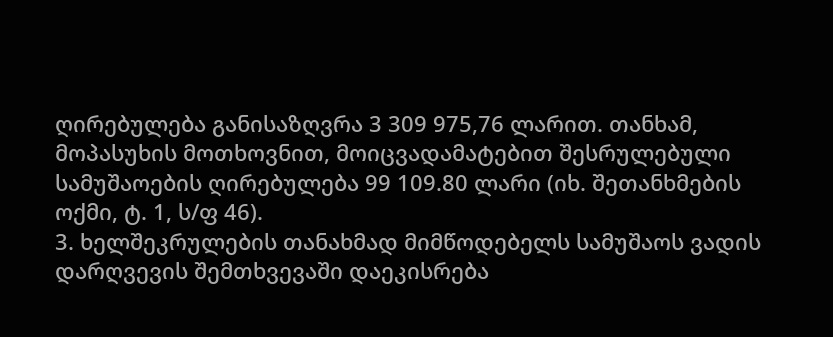ღირებულება განისაზღვრა 3 309 975,76 ლარით. თანხამ, მოპასუხის მოთხოვნით, მოიცვადამატებით შესრულებული სამუშაოების ღირებულება 99 109.80 ლარი (იხ. შეთანხმების ოქმი, ტ. 1, ს/ფ 46).
3. ხელშეკრულების თანახმად მიმწოდებელს სამუშაოს ვადის დარღვევის შემთხვევაში დაეკისრება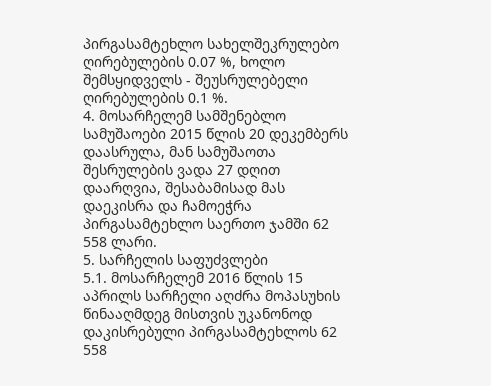პირგასამტეხლო სახელშეკრულებო ღირებულების 0.07 %, ხოლო შემსყიდველს - შეუსრულებელი ღირებულების 0.1 %.
4. მოსარჩელემ სამშენებლო სამუშაოები 2015 წლის 20 დეკემბერს დაასრულა, მან სამუშაოთა შესრულების ვადა 27 დღით დაარღვია, შესაბამისად მას დაეკისრა და ჩამოეჭრა პირგასამტეხლო საერთო ჯამში 62 558 ლარი.
5. სარჩელის საფუძვლები
5.1. მოსარჩელემ 2016 წლის 15 აპრილს სარჩელი აღძრა მოპასუხის წინააღმდეგ მისთვის უკანონოდ დაკისრებული პირგასამტეხლოს 62 558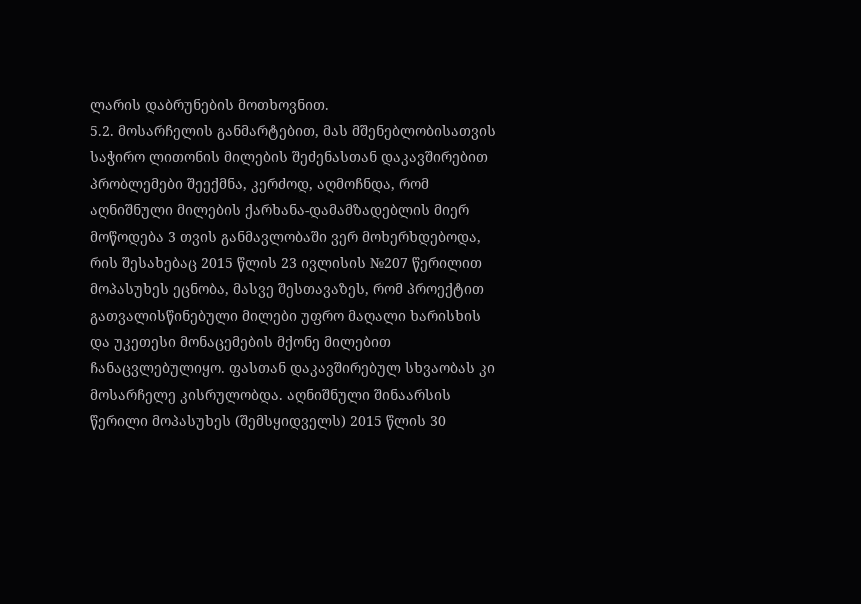ლარის დაბრუნების მოთხოვნით.
5.2. მოსარჩელის განმარტებით, მას მშენებლობისათვის საჭირო ლითონის მილების შეძენასთან დაკავშირებით პრობლემები შეექმნა, კერძოდ, აღმოჩნდა, რომ აღნიშნული მილების ქარხანა-დამამზადებლის მიერ მოწოდება 3 თვის განმავლობაში ვერ მოხერხდებოდა, რის შესახებაც 2015 წლის 23 ივლისის №207 წერილით მოპასუხეს ეცნობა, მასვე შესთავაზეს, რომ პროექტით გათვალისწინებული მილები უფრო მაღალი ხარისხის და უკეთესი მონაცემების მქონე მილებით ჩანაცვლებულიყო. ფასთან დაკავშირებულ სხვაობას კი მოსარჩელე კისრულობდა. აღნიშნული შინაარსის წერილი მოპასუხეს (შემსყიდველს) 2015 წლის 30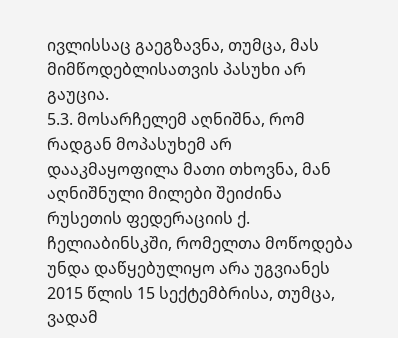ივლისსაც გაეგზავნა, თუმცა, მას მიმწოდებლისათვის პასუხი არ გაუცია.
5.3. მოსარჩელემ აღნიშნა, რომ რადგან მოპასუხემ არ დააკმაყოფილა მათი თხოვნა, მან აღნიშნული მილები შეიძინა რუსეთის ფედერაციის ქ. ჩელიაბინსკში, რომელთა მოწოდება უნდა დაწყებულიყო არა უგვიანეს 2015 წლის 15 სექტემბრისა, თუმცა, ვადამ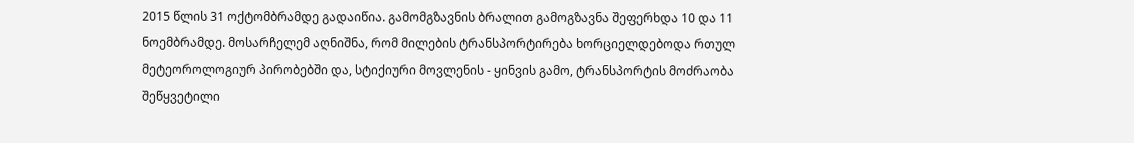2015 წლის 31 ოქტომბრამდე გადაიწია. გამომგზავნის ბრალით გამოგზავნა შეფერხდა 10 და 11 ნოემბრამდე. მოსარჩელემ აღნიშნა, რომ მილების ტრანსპორტირება ხორციელდებოდა რთულ მეტეოროლოგიურ პირობებში და, სტიქიური მოვლენის - ყინვის გამო, ტრანსპორტის მოძრაობა შეწყვეტილი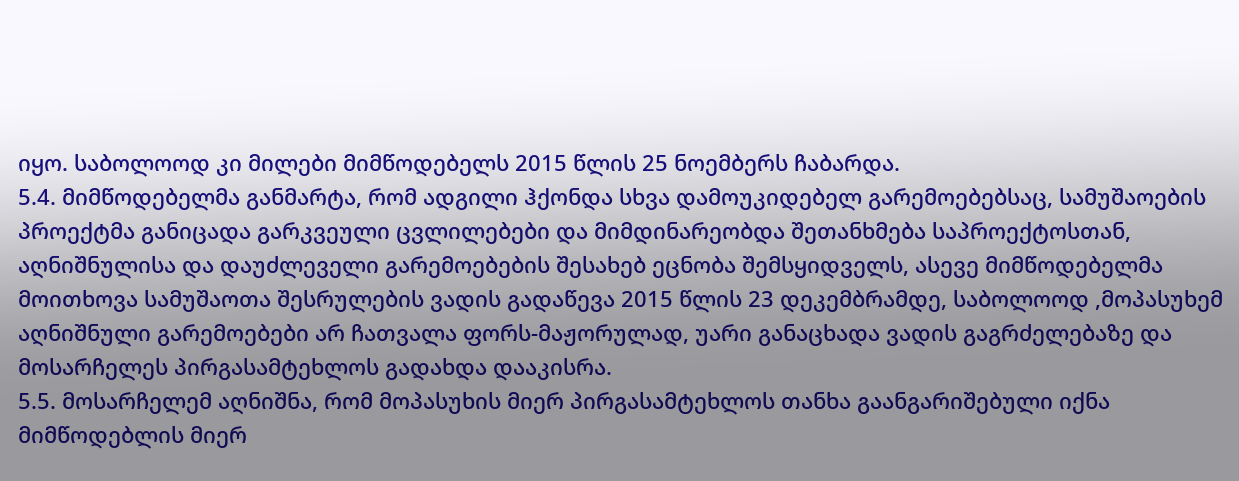იყო. საბოლოოდ კი მილები მიმწოდებელს 2015 წლის 25 ნოემბერს ჩაბარდა.
5.4. მიმწოდებელმა განმარტა, რომ ადგილი ჰქონდა სხვა დამოუკიდებელ გარემოებებსაც, სამუშაოების პროექტმა განიცადა გარკვეული ცვლილებები და მიმდინარეობდა შეთანხმება საპროექტოსთან, აღნიშნულისა და დაუძლეველი გარემოებების შესახებ ეცნობა შემსყიდველს, ასევე მიმწოდებელმა მოითხოვა სამუშაოთა შესრულების ვადის გადაწევა 2015 წლის 23 დეკემბრამდე, საბოლოოდ ,მოპასუხემ აღნიშნული გარემოებები არ ჩათვალა ფორს-მაჟორულად, უარი განაცხადა ვადის გაგრძელებაზე და მოსარჩელეს პირგასამტეხლოს გადახდა დააკისრა.
5.5. მოსარჩელემ აღნიშნა, რომ მოპასუხის მიერ პირგასამტეხლოს თანხა გაანგარიშებული იქნა მიმწოდებლის მიერ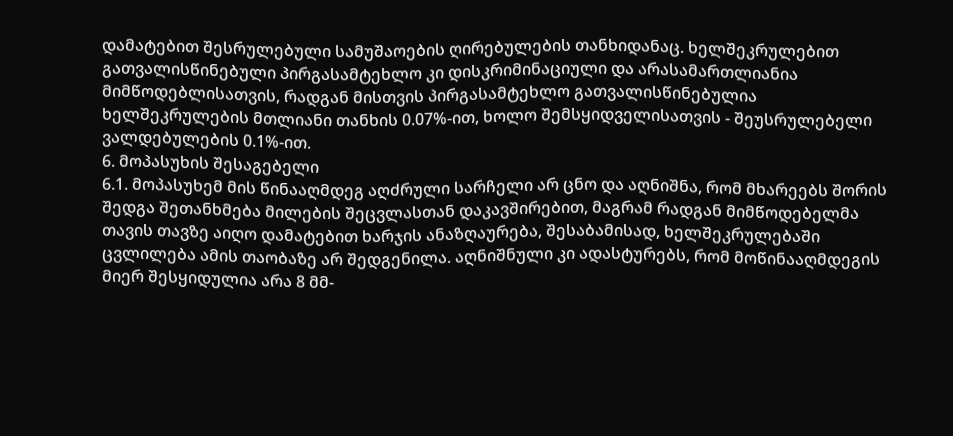დამატებით შესრულებული სამუშაოების ღირებულების თანხიდანაც. ხელშეკრულებით გათვალისწინებული პირგასამტეხლო კი დისკრიმინაციული და არასამართლიანია მიმწოდებლისათვის, რადგან მისთვის პირგასამტეხლო გათვალისწინებულია ხელშეკრულების მთლიანი თანხის 0.07%-ით, ხოლო შემსყიდველისათვის - შეუსრულებელი ვალდებულების 0.1%-ით.
6. მოპასუხის შესაგებელი
6.1. მოპასუხემ მის წინააღმდეგ აღძრული სარჩელი არ ცნო და აღნიშნა, რომ მხარეებს შორის შედგა შეთანხმება მილების შეცვლასთან დაკავშირებით, მაგრამ რადგან მიმწოდებელმა თავის თავზე აიღო დამატებით ხარჯის ანაზღაურება, შესაბამისად, ხელშეკრულებაში ცვლილება ამის თაობაზე არ შედგენილა. აღნიშნული კი ადასტურებს, რომ მოწინააღმდეგის მიერ შესყიდულია არა 8 მმ-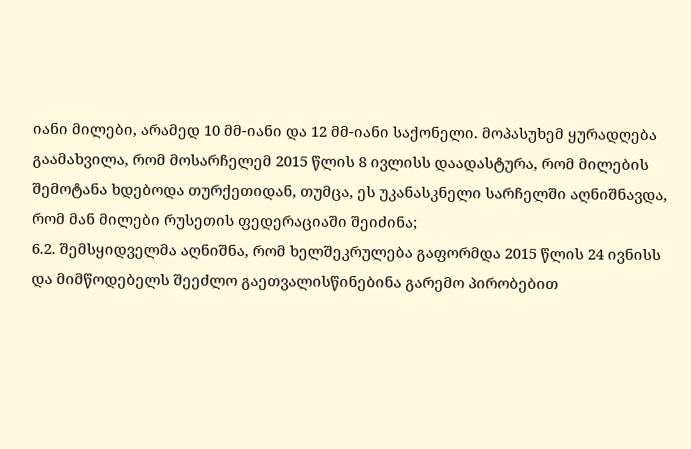იანი მილები, არამედ 10 მმ-იანი და 12 მმ-იანი საქონელი. მოპასუხემ ყურადღება გაამახვილა, რომ მოსარჩელემ 2015 წლის 8 ივლისს დაადასტურა, რომ მილების შემოტანა ხდებოდა თურქეთიდან, თუმცა, ეს უკანასკნელი სარჩელში აღნიშნავდა, რომ მან მილები რუსეთის ფედერაციაში შეიძინა;
6.2. შემსყიდველმა აღნიშნა, რომ ხელშეკრულება გაფორმდა 2015 წლის 24 ივნისს და მიმწოდებელს შეეძლო გაეთვალისწინებინა გარემო პირობებით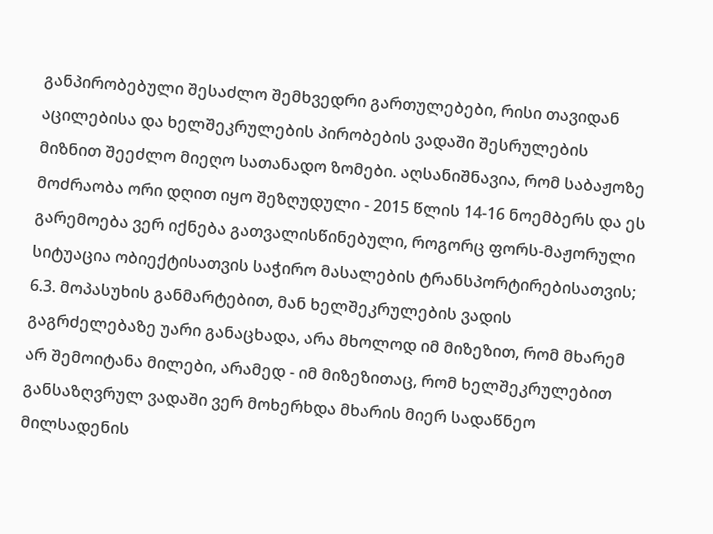განპირობებული შესაძლო შემხვედრი გართულებები, რისი თავიდან აცილებისა და ხელშეკრულების პირობების ვადაში შესრულების მიზნით შეეძლო მიეღო სათანადო ზომები. აღსანიშნავია, რომ საბაჟოზე მოძრაობა ორი დღით იყო შეზღუდული - 2015 წლის 14-16 ნოემბერს და ეს გარემოება ვერ იქნება გათვალისწინებული, როგორც ფორს-მაჟორული სიტუაცია ობიექტისათვის საჭირო მასალების ტრანსპორტირებისათვის;
6.3. მოპასუხის განმარტებით, მან ხელშეკრულების ვადის გაგრძელებაზე უარი განაცხადა, არა მხოლოდ იმ მიზეზით, რომ მხარემ არ შემოიტანა მილები, არამედ - იმ მიზეზითაც, რომ ხელშეკრულებით განსაზღვრულ ვადაში ვერ მოხერხდა მხარის მიერ სადაწნეო მილსადენის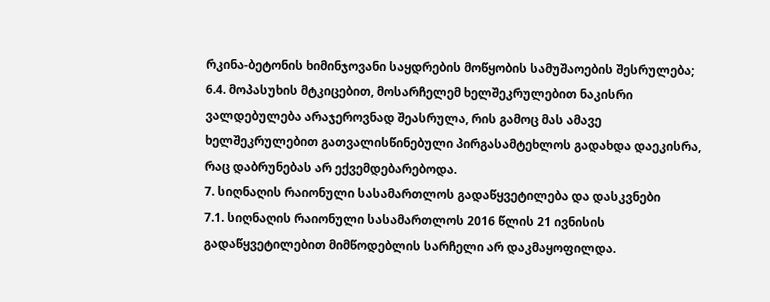რკინა-ბეტონის ხიმინჯოვანი საყდრების მოწყობის სამუშაოების შესრულება;
6.4. მოპასუხის მტკიცებით, მოსარჩელემ ხელშეკრულებით ნაკისრი ვალდებულება არაჯეროვნად შეასრულა, რის გამოც მას ამავე ხელშეკრულებით გათვალისწინებული პირგასამტეხლოს გადახდა დაეკისრა, რაც დაბრუნებას არ ექვემდებარებოდა.
7. სიღნაღის რაიონული სასამართლოს გადაწყვეტილება და დასკვნები
7.1. სიღნაღის რაიონული სასამართლოს 2016 წლის 21 ივნისის გადაწყვეტილებით მიმწოდებლის სარჩელი არ დაკმაყოფილდა.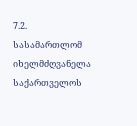7.2. სასამართლომ იხელმძღვანელა საქართველოს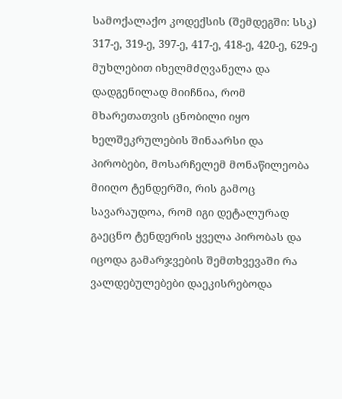სამოქალაქო კოდექსის (შემდეგში: სსკ) 317-ე, 319-ე, 397-ე, 417-ე, 418-ე, 420-ე, 629-ე მუხლებით იხელმძღვანელა და დადგენილად მიიჩნია, რომ მხარეთათვის ცნობილი იყო ხელშეკრულების შინაარსი და პირობები, მოსარჩელემ მონაწილეობა მიიღო ტენდერში, რის გამოც სავარაუდოა, რომ იგი დეტალურად გაეცნო ტენდერის ყველა პირობას და იცოდა გამარჯვების შემთხვევაში რა ვალდებულებები დაეკისრებოდა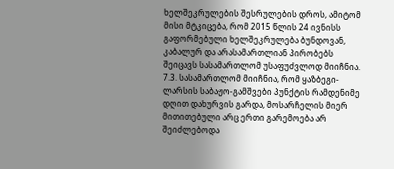ხელშეკრულების შესრულების დროს, ამიტომ მისი მტკიცება, რომ 2015 წლის 24 ივნისს გაფორმებული ხელშეკრულება ბუნდოვან, კაბალურ და არასამართლიან პირობებს შეიცავს სასამართლომ უსაფუძვლოდ მიიჩნია.
7.3. სასამართლომ მიიჩნია, რომ ყაზბეგი-ლარსის საბაჟო-გამშვები პუნქტის რამდენიმე დღით დახურვის გარდა, მოსარჩელის მიერ მითითებული არც ერთი გარემოება არ შეიძლებოდა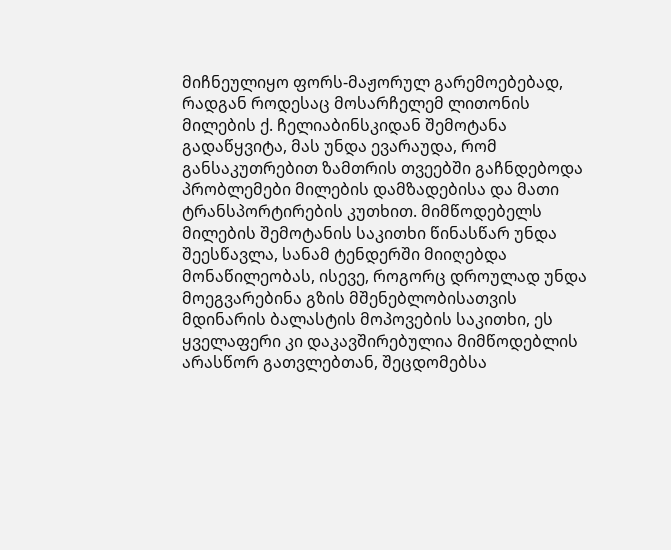მიჩნეულიყო ფორს-მაჟორულ გარემოებებად, რადგან როდესაც მოსარჩელემ ლითონის მილების ქ. ჩელიაბინსკიდან შემოტანა გადაწყვიტა, მას უნდა ევარაუდა, რომ განსაკუთრებით ზამთრის თვეებში გაჩნდებოდა პრობლემები მილების დამზადებისა და მათი ტრანსპორტირების კუთხით. მიმწოდებელს მილების შემოტანის საკითხი წინასწარ უნდა შეესწავლა, სანამ ტენდერში მიიღებდა მონაწილეობას, ისევე, როგორც დროულად უნდა მოეგვარებინა გზის მშენებლობისათვის მდინარის ბალასტის მოპოვების საკითხი, ეს ყველაფერი კი დაკავშირებულია მიმწოდებლის არასწორ გათვლებთან, შეცდომებსა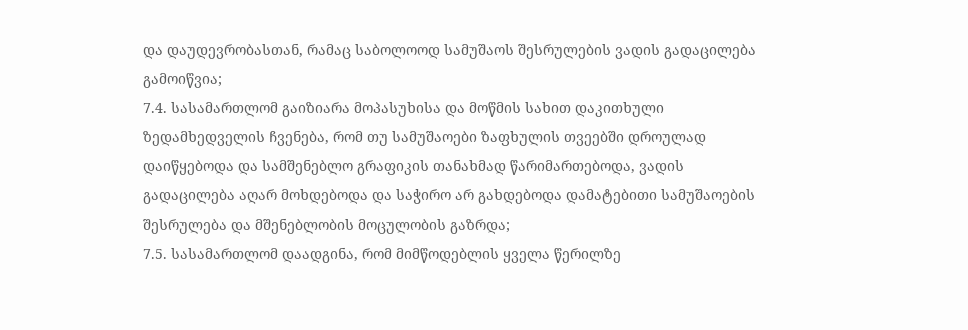და დაუდევრობასთან, რამაც საბოლოოდ სამუშაოს შესრულების ვადის გადაცილება გამოიწვია;
7.4. სასამართლომ გაიზიარა მოპასუხისა და მოწმის სახით დაკითხული ზედამხედველის ჩვენება, რომ თუ სამუშაოები ზაფხულის თვეებში დროულად დაიწყებოდა და სამშენებლო გრაფიკის თანახმად წარიმართებოდა, ვადის გადაცილება აღარ მოხდებოდა და საჭირო არ გახდებოდა დამატებითი სამუშაოების შესრულება და მშენებლობის მოცულობის გაზრდა;
7.5. სასამართლომ დაადგინა, რომ მიმწოდებლის ყველა წერილზე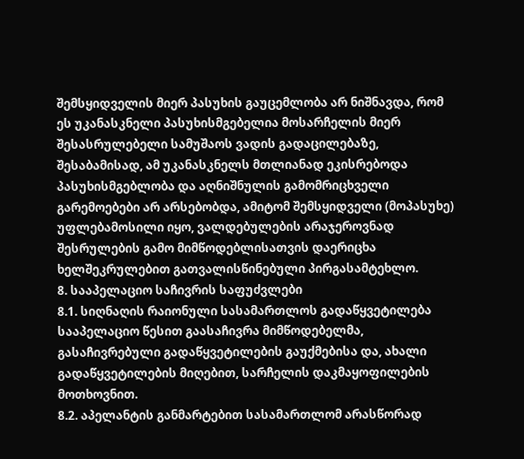შემსყიდველის მიერ პასუხის გაუცემლობა არ ნიშნავდა, რომ ეს უკანასკნელი პასუხისმგებელია მოსარჩელის მიერ შესასრულებელი სამუშაოს ვადის გადაცილებაზე, შესაბამისად, ამ უკანასკნელს მთლიანად ეკისრებოდა პასუხისმგებლობა და აღნიშნულის გამომრიცხველი გარემოებები არ არსებობდა, ამიტომ შემსყიდველი (მოპასუხე) უფლებამოსილი იყო, ვალდებულების არაჯეროვნად შესრულების გამო მიმწოდებლისათვის დაერიცხა ხელშეკრულებით გათვალისწინებული პირგასამტეხლო.
8. სააპელაციო საჩივრის საფუძვლები
8.1. სიღნაღის რაიონული სასამართლოს გადაწყვეტილება სააპელაციო წესით გაასაჩივრა მიმწოდებელმა, გასაჩივრებული გადაწყვეტილების გაუქმებისა და, ახალი გადაწყვეტილების მიღებით, სარჩელის დაკმაყოფილების მოთხოვნით.
8.2. აპელანტის განმარტებით სასამართლომ არასწორად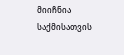მიიჩნია საქმისათვის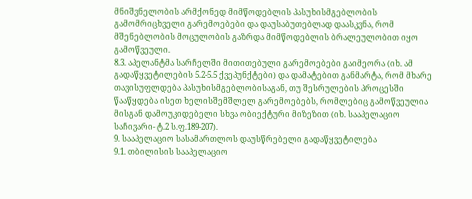მნიშვნელობის არმქონედ მიმწოდებლის პასუხისმგებლობის გამომრიცხველი გარემოებები და დაუსაბუთებლად დაასკვნა, რომ მშენებლობის მოცულობის გაზრდა მიმწოდებლის ბრალეულობით იყო გამოწვეული.
8.3. აპელანტმა სარჩელში მითითებული გარემოებები გაიმეორა (იხ. ამ გადაწყვეტილების 5.2-5.5 ქვეპუნქტები) და დამატებით განმარტა, რომ მხარე თავისუფლდება პასუხისმგებლობისაგან, თუ შესრულების პროცესში წააწყდება ისეთ ხელისშემშლელ გარემოებებს, რომლებიც გამოწვეულია მისგან დამოუკიდებელი სხვა ობიექტური მიზეზით (იხ. სააპელაციო საჩივარი- ტ.2 ს.ფ.189-207).
9. სააპელაციო სასამართლოს დაუსწრებელი გადაწყვეტილება
9.1. თბილისის სააპელაციო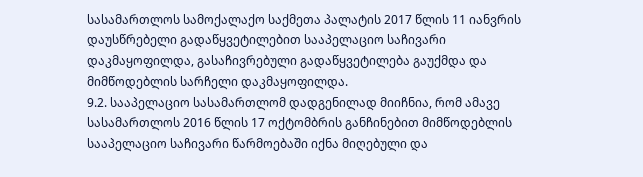სასამართლოს სამოქალაქო საქმეთა პალატის 2017 წლის 11 იანვრის დაუსწრებელი გადაწყვეტილებით სააპელაციო საჩივარი დაკმაყოფილდა, გასაჩივრებული გადაწყვეტილება გაუქმდა და მიმწოდებლის სარჩელი დაკმაყოფილდა.
9.2. სააპელაციო სასამართლომ დადგენილად მიიჩნია, რომ ამავე სასამართლოს 2016 წლის 17 ოქტომბრის განჩინებით მიმწოდებლის სააპელაციო საჩივარი წარმოებაში იქნა მიღებული და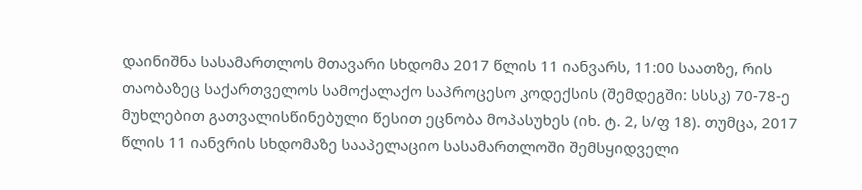დაინიშნა სასამართლოს მთავარი სხდომა 2017 წლის 11 იანვარს, 11:00 საათზე, რის თაობაზეც საქართველოს სამოქალაქო საპროცესო კოდექსის (შემდეგში: სსსკ) 70-78-ე მუხლებით გათვალისწინებული წესით ეცნობა მოპასუხეს (იხ. ტ. 2, ს/ფ 18). თუმცა, 2017 წლის 11 იანვრის სხდომაზე სააპელაციო სასამართლოში შემსყიდველი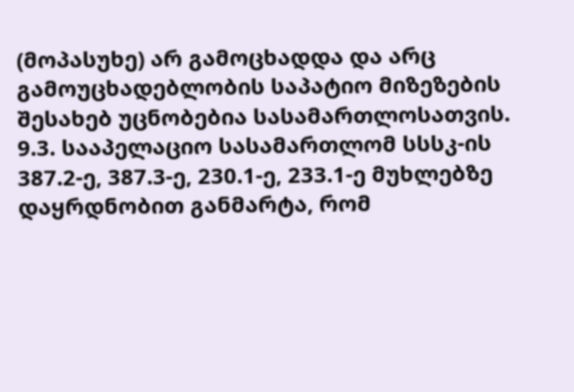(მოპასუხე) არ გამოცხადდა და არც გამოუცხადებლობის საპატიო მიზეზების შესახებ უცნობებია სასამართლოსათვის.
9.3. სააპელაციო სასამართლომ სსსკ-ის 387.2-ე, 387.3-ე, 230.1-ე, 233.1-ე მუხლებზე დაყრდნობით განმარტა, რომ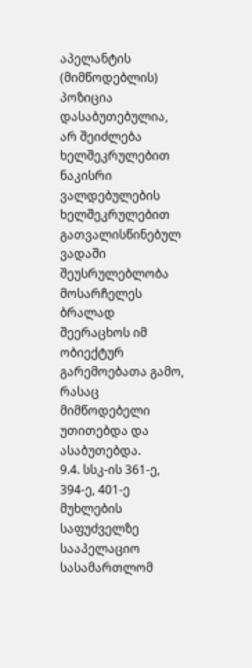აპელანტის (მიმწოდებლის) პოზიცია დასაბუთებულია, არ შეიძლება ხელშეკრულებით ნაკისრი ვალდებულების ხელშეკრულებით გათვალისწინებულ ვადაში შეუსრულებლობა მოსარჩელეს ბრალად შეერაცხოს იმ ობიექტურ გარემოებათა გამო, რასაც მიმწოდებელი უთითებდა და ასაბუთებდა.
9.4. სსკ-ის 361-ე, 394-ე, 401-ე მუხლების საფუძველზე სააპელაციო სასამართლომ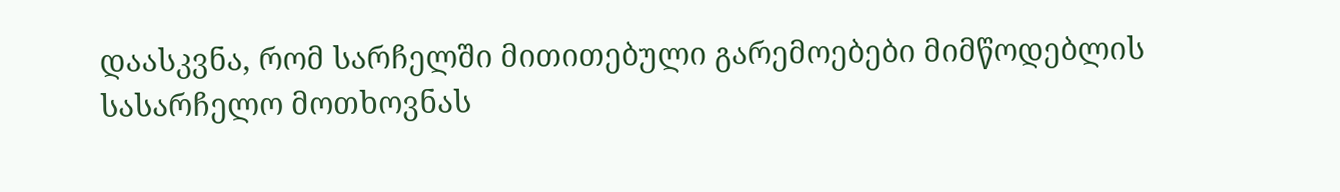დაასკვნა, რომ სარჩელში მითითებული გარემოებები მიმწოდებლის სასარჩელო მოთხოვნას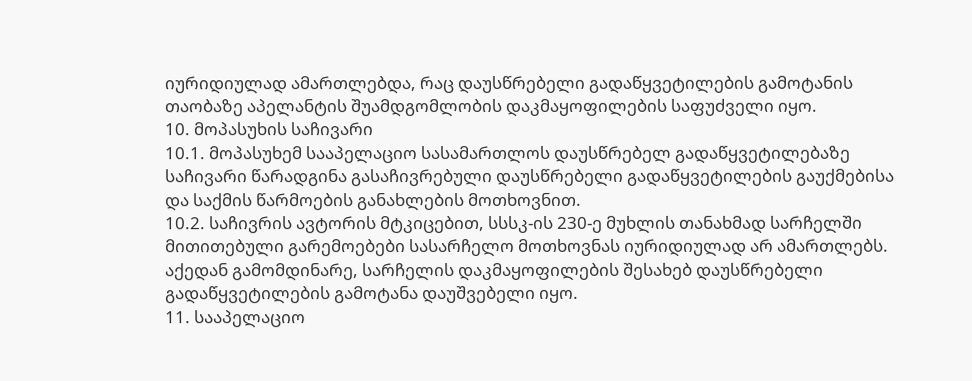იურიდიულად ამართლებდა, რაც დაუსწრებელი გადაწყვეტილების გამოტანის თაობაზე აპელანტის შუამდგომლობის დაკმაყოფილების საფუძველი იყო.
10. მოპასუხის საჩივარი
10.1. მოპასუხემ სააპელაციო სასამართლოს დაუსწრებელ გადაწყვეტილებაზე საჩივარი წარადგინა გასაჩივრებული დაუსწრებელი გადაწყვეტილების გაუქმებისა და საქმის წარმოების განახლების მოთხოვნით.
10.2. საჩივრის ავტორის მტკიცებით, სსსკ-ის 230-ე მუხლის თანახმად სარჩელში მითითებული გარემოებები სასარჩელო მოთხოვნას იურიდიულად არ ამართლებს. აქედან გამომდინარე, სარჩელის დაკმაყოფილების შესახებ დაუსწრებელი გადაწყვეტილების გამოტანა დაუშვებელი იყო.
11. სააპელაციო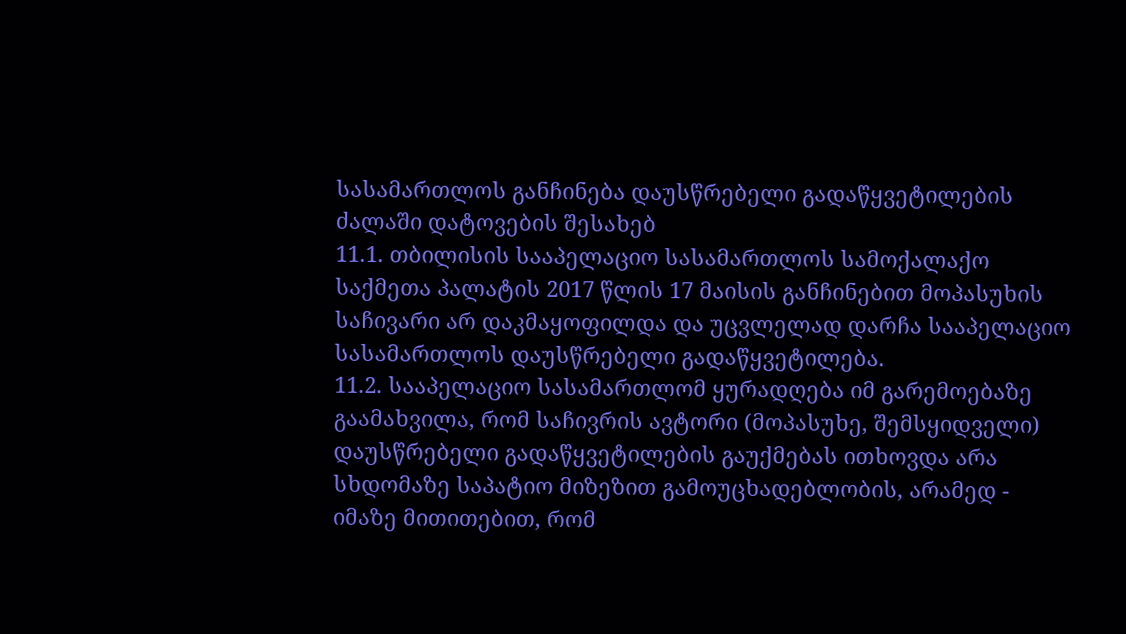სასამართლოს განჩინება დაუსწრებელი გადაწყვეტილების ძალაში დატოვების შესახებ
11.1. თბილისის სააპელაციო სასამართლოს სამოქალაქო საქმეთა პალატის 2017 წლის 17 მაისის განჩინებით მოპასუხის საჩივარი არ დაკმაყოფილდა და უცვლელად დარჩა სააპელაციო სასამართლოს დაუსწრებელი გადაწყვეტილება.
11.2. სააპელაციო სასამართლომ ყურადღება იმ გარემოებაზე გაამახვილა, რომ საჩივრის ავტორი (მოპასუხე, შემსყიდველი) დაუსწრებელი გადაწყვეტილების გაუქმებას ითხოვდა არა სხდომაზე საპატიო მიზეზით გამოუცხადებლობის, არამედ - იმაზე მითითებით, რომ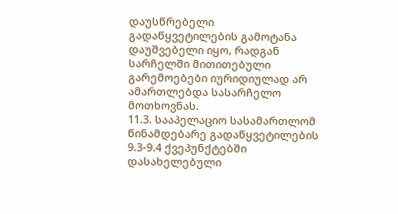დაუსწრებელი გადაწყვეტილების გამოტანა დაუშვებელი იყო, რადგან სარჩელში მითითებული გარემოებები იურიდიულად არ ამართლებდა სასარჩელო მოთხოვნას.
11.3. სააპელაციო სასამართლომ წინამდებარე გადაწყვეტილების 9.3-9.4 ქვეპუნქტებში დასახელებული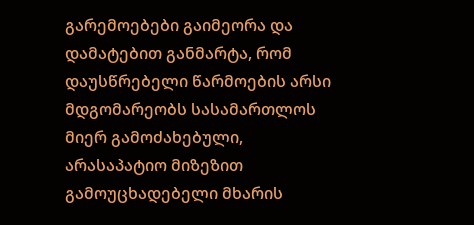გარემოებები გაიმეორა და დამატებით განმარტა, რომ დაუსწრებელი წარმოების არსი მდგომარეობს სასამართლოს მიერ გამოძახებული, არასაპატიო მიზეზით გამოუცხადებელი მხარის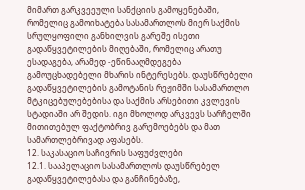მიმართ გარკვეეული სანქციის გამოყენებაში, რომელიც გამოიხატება სასამართლოს მიერ საქმის სრულყოფილი განხილვის გარეშე ისეთი გადაწყვეტილების მიღებაში, რომელიც არათუ ესადაგება, არამედ -ეწინააღმდეგება გამოუცხადებელი მხარის ინტერესებს. დაუსწრებელი გადაწყვეტილების გამოტანის რეჟიმში სასამართლო მტკიცებულებებისა და საქმის არსებითი კვლევის სტადიაში არ შედის. იგი მხოლოდ არკვევს სარჩელში მითითებულ ფაქტობრივ გარემოებებს და მათ სამართლებრივად აფასებს.
12. საკასაციო საჩივრის საფუძვლები
12.1. სააპელაციო სასამართლოს დაუსწრებელ გადაწყვეტილებასა და განჩინებაზე,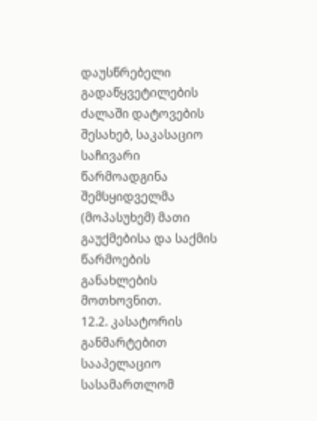დაუსწრებელი გადაწყვეტილების ძალაში დატოვების შესახებ, საკასაციო საჩივარი წარმოადგინა შემსყიდველმა (მოპასუხემ) მათი გაუქმებისა და საქმის წარმოების განახლების მოთხოვნით.
12.2. კასატორის განმარტებით სააპელაციო სასამართლომ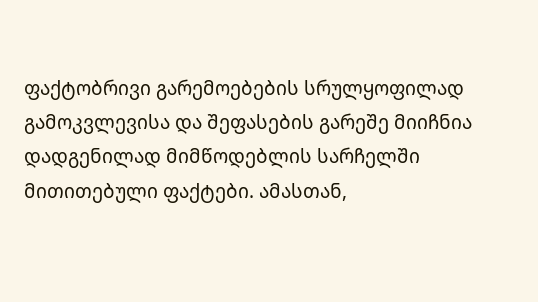ფაქტობრივი გარემოებების სრულყოფილად გამოკვლევისა და შეფასების გარეშე მიიჩნია დადგენილად მიმწოდებლის სარჩელში მითითებული ფაქტები. ამასთან,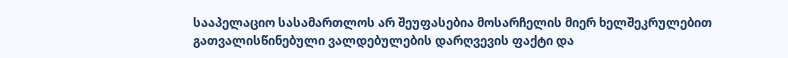სააპელაციო სასამართლოს არ შეუფასებია მოსარჩელის მიერ ხელშეკრულებით გათვალისწინებული ვალდებულების დარღვევის ფაქტი და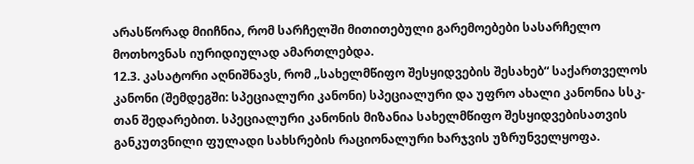არასწორად მიიჩნია, რომ სარჩელში მითითებული გარემოებები სასარჩელო მოთხოვნას იურიდიულად ამართლებდა.
12.3. კასატორი აღნიშნავს, რომ „სახელმწიფო შესყიდვების შესახებ“ საქართველოს კანონი (შემდეგში: სპეციალური კანონი) სპეციალური და უფრო ახალი კანონია სსკ-თან შედარებით. სპეციალური კანონის მიზანია სახელმწიფო შესყიდვებისათვის განკუთვნილი ფულადი სახსრების რაციონალური ხარჯვის უზრუნველყოფა.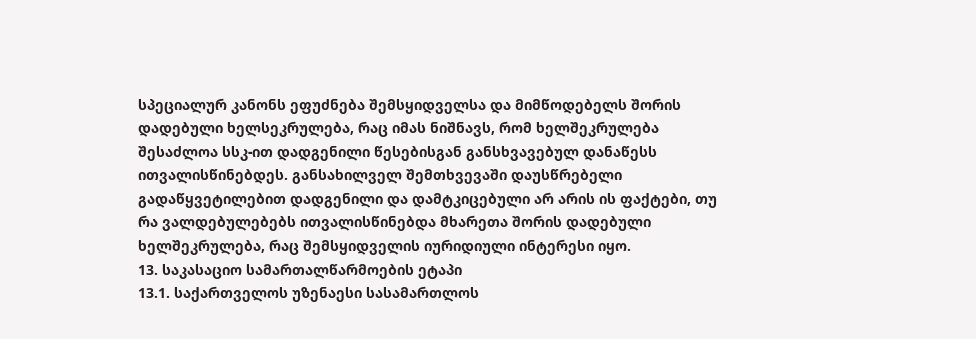სპეციალურ კანონს ეფუძნება შემსყიდველსა და მიმწოდებელს შორის დადებული ხელსეკრულება, რაც იმას ნიშნავს, რომ ხელშეკრულება შესაძლოა სსკ-ით დადგენილი წესებისგან განსხვავებულ დანაწესს ითვალისწინებდეს. განსახილველ შემთხვევაში დაუსწრებელი გადაწყვეტილებით დადგენილი და დამტკიცებული არ არის ის ფაქტები, თუ რა ვალდებულებებს ითვალისწინებდა მხარეთა შორის დადებული ხელშეკრულება, რაც შემსყიდველის იურიდიული ინტერესი იყო.
13. საკასაციო სამართალწარმოების ეტაპი
13.1. საქართველოს უზენაესი სასამართლოს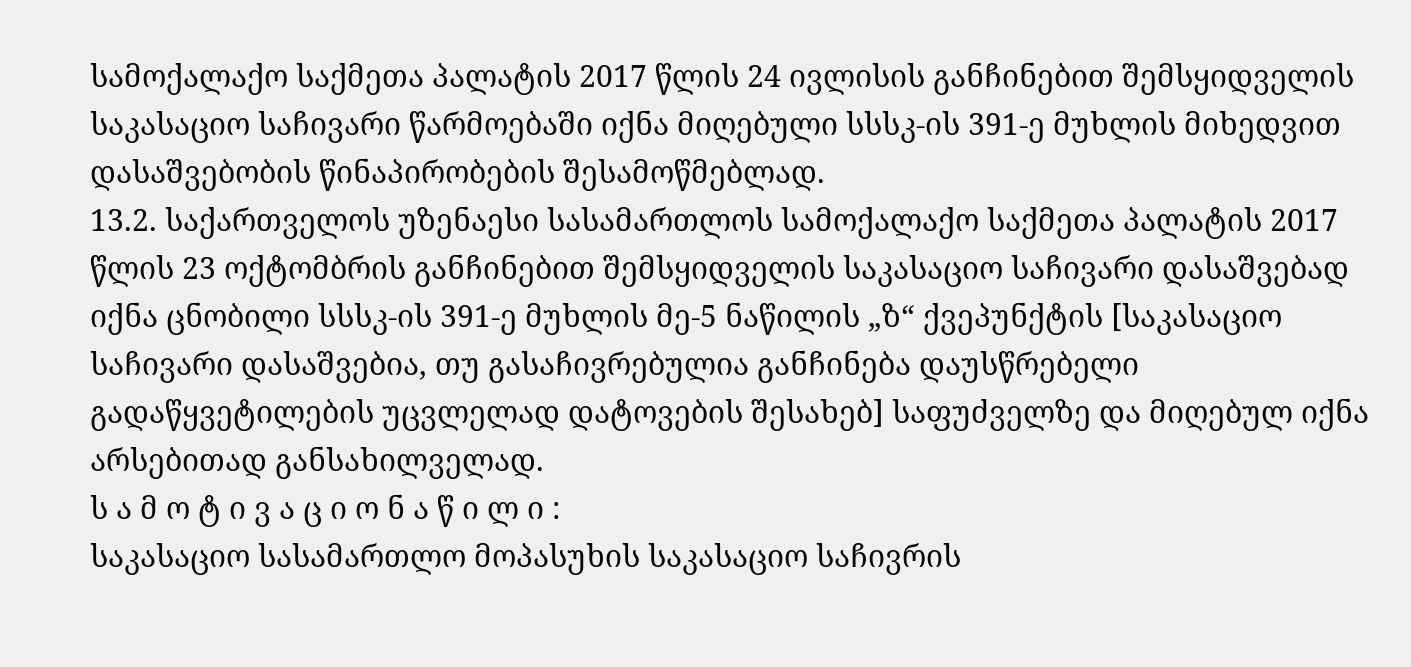სამოქალაქო საქმეთა პალატის 2017 წლის 24 ივლისის განჩინებით შემსყიდველის საკასაციო საჩივარი წარმოებაში იქნა მიღებული სსსკ-ის 391-ე მუხლის მიხედვით დასაშვებობის წინაპირობების შესამოწმებლად.
13.2. საქართველოს უზენაესი სასამართლოს სამოქალაქო საქმეთა პალატის 2017 წლის 23 ოქტომბრის განჩინებით შემსყიდველის საკასაციო საჩივარი დასაშვებად იქნა ცნობილი სსსკ-ის 391-ე მუხლის მე-5 ნაწილის „ზ“ ქვეპუნქტის [საკასაციო საჩივარი დასაშვებია, თუ გასაჩივრებულია განჩინება დაუსწრებელი გადაწყვეტილების უცვლელად დატოვების შესახებ] საფუძველზე და მიღებულ იქნა არსებითად განსახილველად.
ს ა მ ო ტ ი ვ ა ც ი ო ნ ა წ ი ლ ი :
საკასაციო სასამართლო მოპასუხის საკასაციო საჩივრის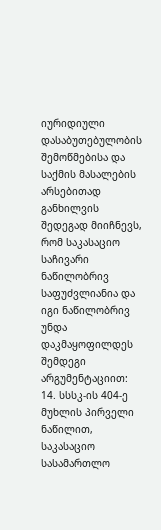იურიდიული დასაბუთებულობის შემოწმებისა და საქმის მასალების არსებითად განხილვის შედეგად მიიჩნევს, რომ საკასაციო საჩივარი ნაწილობრივ საფუძვლიანია და იგი ნაწილობრივ უნდა დაკმაყოფილდეს შემდეგი არგუმენტაციით:
14. სსსკ-ის 404-ე მუხლის პირველი ნაწილით, საკასაციო სასამართლო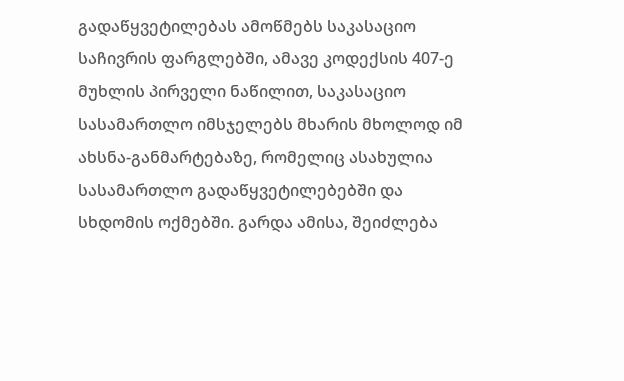გადაწყვეტილებას ამოწმებს საკასაციო საჩივრის ფარგლებში, ამავე კოდექსის 407-ე მუხლის პირველი ნაწილით, საკასაციო სასამართლო იმსჯელებს მხარის მხოლოდ იმ ახსნა-განმარტებაზე, რომელიც ასახულია სასამართლო გადაწყვეტილებებში და სხდომის ოქმებში. გარდა ამისა, შეიძლება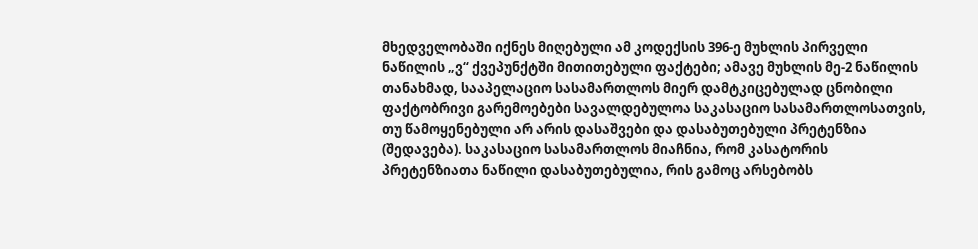მხედველობაში იქნეს მიღებული ამ კოდექსის 396-ე მუხლის პირველი ნაწილის „ვ“ ქვეპუნქტში მითითებული ფაქტები; ამავე მუხლის მე-2 ნაწილის თანახმად, სააპელაციო სასამართლოს მიერ დამტკიცებულად ცნობილი ფაქტობრივი გარემოებები სავალდებულოა საკასაციო სასამართლოსათვის, თუ წამოყენებული არ არის დასაშვები და დასაბუთებული პრეტენზია (შედავება). საკასაციო სასამართლოს მიაჩნია, რომ კასატორის პრეტენზიათა ნაწილი დასაბუთებულია, რის გამოც არსებობს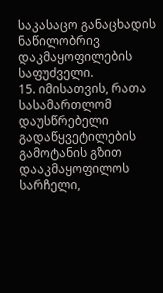საკასაცო განაცხადის ნაწილობრივ დაკმაყოფილების საფუძველი.
15. იმისათვის, რათა სასამართლომ დაუსწრებელი გადაწყვეტილების გამოტანის გზით დააკმაყოფილოს სარჩელი,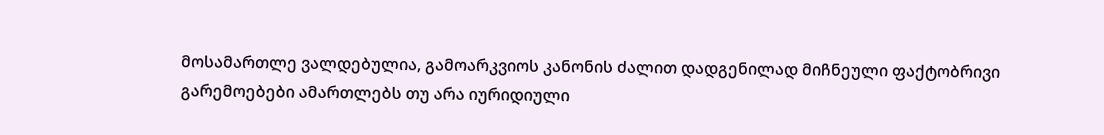მოსამართლე ვალდებულია, გამოარკვიოს კანონის ძალით დადგენილად მიჩნეული ფაქტობრივი გარემოებები ამართლებს თუ არა იურიდიული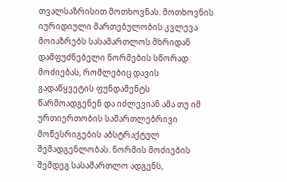თვალსაზრისით მოთხოვნას. მოთხოვნის იურიდიული მართებულობის კვლევა მოიაზრებს სასამართლოს მხრიდან დამფუძნებელი ნორმების სწორად მოძიებას, რომლებიც დავის გადაწყვეტის ფუნდამენტს წარმოადგენენ და იძლევიან ამა თუ იმ ურთიერთობის სამართლებრივი მოწესრიგების აბსტრაქტულ შემადგენლობას. ნორმის მოძიების შემდეგ სასამართლო ადგენს,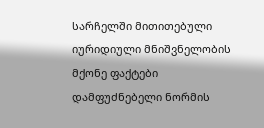სარჩელში მითითებული იურიდიული მნიშვნელობის მქონე ფაქტები დამფუძნებელი ნორმის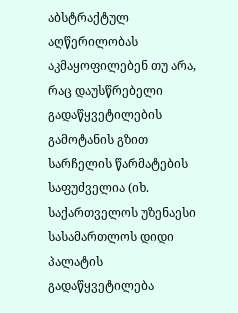აბსტრაქტულ აღწერილობას აკმაყოფილებენ თუ არა, რაც დაუსწრებელი გადაწყვეტილების გამოტანის გზით სარჩელის წარმატების საფუძველია (იხ. საქართველოს უზენაესი სასამართლოს დიდი პალატის გადაწყვეტილება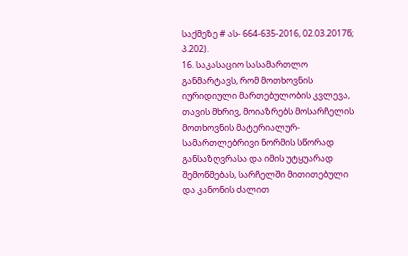საქმეზე # ას- 664-635-2016, 02.03.2017წ; პ.202).
16. საკასაციო სასამართლო განმარტავს, რომ მოთხოვნის იურიდიული მართებულობის კვლევა, თავის მხრივ, მოიაზრებს მოსარჩელის მოთხოვნის მატერიალურ-სამართლებრივი ნორმის სწორად განსაზღვრასა და იმის უტყუარად შემოწმებას, სარჩელში მითითებული და კანონის ძალით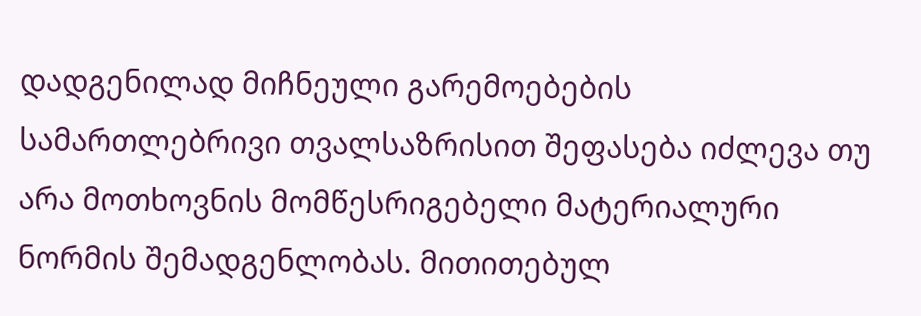დადგენილად მიჩნეული გარემოებების სამართლებრივი თვალსაზრისით შეფასება იძლევა თუ არა მოთხოვნის მომწესრიგებელი მატერიალური ნორმის შემადგენლობას. მითითებულ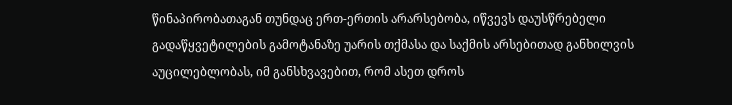წინაპირობათაგან თუნდაც ერთ-ერთის არარსებობა, იწვევს დაუსწრებელი გადაწყვეტილების გამოტანაზე უარის თქმასა და საქმის არსებითად განხილვის აუცილებლობას, იმ განსხვავებით, რომ ასეთ დროს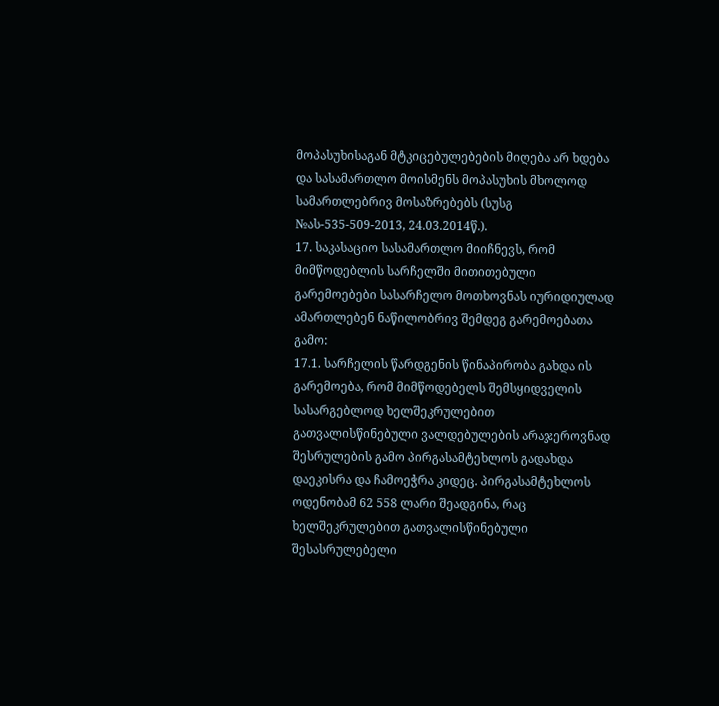მოპასუხისაგან მტკიცებულებების მიღება არ ხდება და სასამართლო მოისმენს მოპასუხის მხოლოდ სამართლებრივ მოსაზრებებს (სუსგ №ას-535-509-2013, 24.03.2014წ.).
17. საკასაციო სასამართლო მიიჩნევს, რომ მიმწოდებლის სარჩელში მითითებული გარემოებები სასარჩელო მოთხოვნას იურიდიულად ამართლებენ ნაწილობრივ შემდეგ გარემოებათა გამო:
17.1. სარჩელის წარდგენის წინაპირობა გახდა ის გარემოება, რომ მიმწოდებელს შემსყიდველის სასარგებლოდ ხელშეკრულებით გათვალისწინებული ვალდებულების არაჯეროვნად შესრულების გამო პირგასამტეხლოს გადახდა დაეკისრა და ჩამოეჭრა კიდეც. პირგასამტეხლოს ოდენობამ 62 558 ლარი შეადგინა, რაც ხელშეკრულებით გათვალისწინებული შესასრულებელი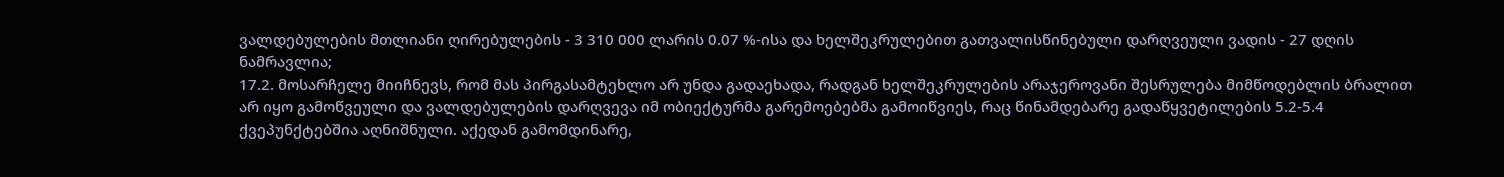ვალდებულების მთლიანი ღირებულების - 3 310 000 ლარის 0.07 %-ისა და ხელშეკრულებით გათვალისწინებული დარღვეული ვადის - 27 დღის ნამრავლია;
17.2. მოსარჩელე მიიჩნევს, რომ მას პირგასამტეხლო არ უნდა გადაეხადა, რადგან ხელშეკრულების არაჯეროვანი შესრულება მიმწოდებლის ბრალით არ იყო გამოწვეული და ვალდებულების დარღვევა იმ ობიექტურმა გარემოებებმა გამოიწვიეს, რაც წინამდებარე გადაწყვეტილების 5.2-5.4 ქვეპუნქტებშია აღნიშნული. აქედან გამომდინარე,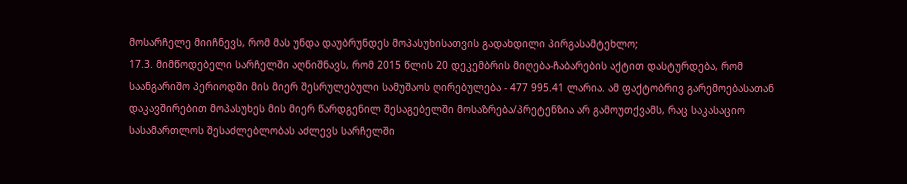მოსარჩელე მიიჩნევს, რომ მას უნდა დაუბრუნდეს მოპასუხისათვის გადახდილი პირგასამტეხლო;
17.3. მიმწოდებელი სარჩელში აღნიშნავს, რომ 2015 წლის 20 დეკემბრის მიღება-ჩაბარების აქტით დასტურდება, რომ საანგარიშო პერიოდში მის მიერ შესრულებული სამუშაოს ღირებულება - 477 995.41 ლარია. ამ ფაქტობრივ გარემოებასათან დაკავშირებით მოპასუხეს მის მიერ წარდგენილ შესაგებელში მოსაზრება/პრეტენზია არ გამოუთქვამს, რაც საკასაციო სასამართლოს შესაძლებლობას აძლევს სარჩელში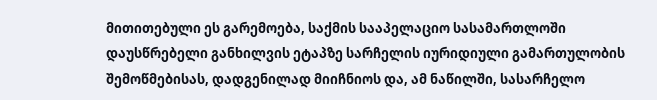მითითებული ეს გარემოება, საქმის სააპელაციო სასამართლოში დაუსწრებელი განხილვის ეტაპზე სარჩელის იურიდიული გამართულობის შემოწმებისას, დადგენილად მიიჩნიოს და, ამ ნაწილში, სასარჩელო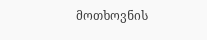მოთხოვნის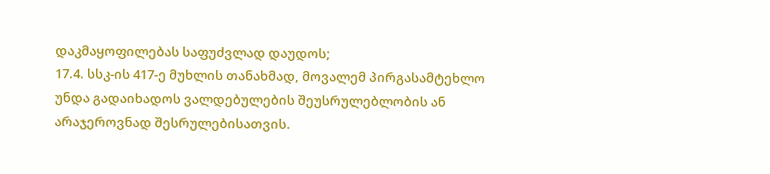დაკმაყოფილებას საფუძვლად დაუდოს;
17.4. სსკ-ის 417-ე მუხლის თანახმად, მოვალემ პირგასამტეხლო უნდა გადაიხადოს ვალდებულების შეუსრულებლობის ან არაჯეროვნად შესრულებისათვის.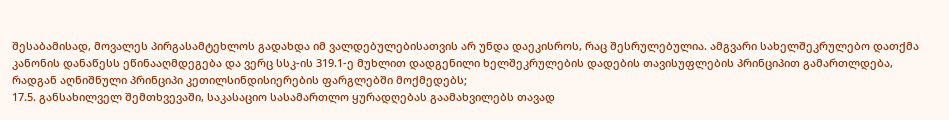შესაბამისად, მოვალეს პირგასამტეხლოს გადახდა იმ ვალდებულებისათვის არ უნდა დაეკისროს, რაც შესრულებულია. ამგვარი სახელშეკრულებო დათქმა კანონის დანაწესს ეწინააღმდეგება და ვერც სსკ-ის 319.1-ე მუხლით დადგენილი ხელშეკრულების დადების თავისუფლების პრინციპით გამართლდება, რადგან აღნიშნული პრინციპი კეთილსინდისიერების ფარგლებში მოქმედებს;
17.5. განსახილველ შემთხვევაში, საკასაციო სასამართლო ყურადღებას გაამახვილებს თავად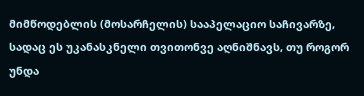მიმწოდებლის (მოსარჩელის) სააპელაციო საჩივარზე, სადაც ეს უკანასკნელი თვითონვე აღნიშნავს, თუ როგორ უნდა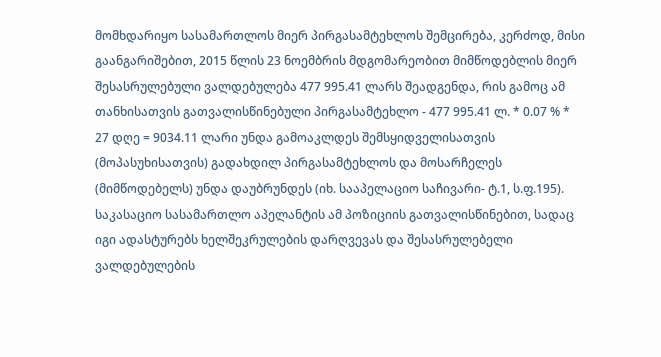მომხდარიყო სასამართლოს მიერ პირგასამტეხლოს შემცირება, კერძოდ, მისი გაანგარიშებით, 2015 წლის 23 ნოემბრის მდგომარეობით მიმწოდებლის მიერ შესასრულებული ვალდებულება 477 995.41 ლარს შეადგენდა, რის გამოც ამ თანხისათვის გათვალისწინებული პირგასამტეხლო - 477 995.41 ლ. * 0.07 % * 27 დღე = 9034.11 ლარი უნდა გამოაკლდეს შემსყიდველისათვის (მოპასუხისათვის) გადახდილ პირგასამტეხლოს და მოსარჩელეს (მიმწოდებელს) უნდა დაუბრუნდეს (იხ. სააპელაციო საჩივარი- ტ.1, ს.ფ.195). საკასაციო სასამართლო აპელანტის ამ პოზიციის გათვალისწინებით, სადაც იგი ადასტურებს ხელშეკრულების დარღვევას და შესასრულებელი ვალდებულების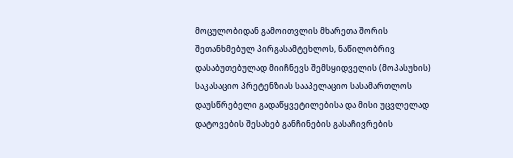მოცულობიდან გამოითვლის მხარეთა შორის შეთანხმებულ პირგასამტეხლოს, ნაწილობრივ დასაბუთებულად მიიჩნევს შემსყიდველის (მოპასუხის) საკასაციო პრეტენზიას სააპელაციო სასამართლოს დაუსწრებელი გადაწყვეტილებისა და მისი უცვლელად დატოვების შესახებ განჩინების გასაჩივრების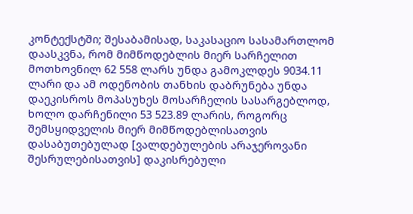კონტექსტში; შესაბამისად, საკასაციო სასამართლომ დაასკვნა, რომ მიმწოდებლის მიერ სარჩელით მოთხოვნილ 62 558 ლარს უნდა გამოკლდეს 9034.11 ლარი და ამ ოდენობის თანხის დაბრუნება უნდა დაეკისროს მოპასუხეს მოსარჩელის სასარგებლოდ, ხოლო დარჩენილი 53 523.89 ლარის, როგორც შემსყიდველის მიერ მიმწოდებლისათვის დასაბუთებულად [ვალდებულების არაჯეროვანი შესრულებისათვის] დაკისრებული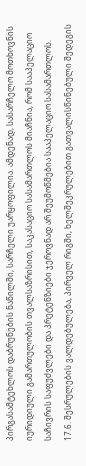პირგასამტეხლოს დაბრუნების ნაწილში, სარჩელი უარყოფილია. ამდენად, სასარჩელო მოთხოვნის იურიდიული გამართულობის თვალსაზრისით, საკასაციო სასამართლოს მიაჩნია, რომ სააპელაციო საჩივრის საფუძვლები და პრეტენზიები ჯეროვნად არ შეუმოწმებია სააპელაციო სასამართლოს.
17.6. შესრულების ვალდებულება, პირველ რიგში, ხელშეკრულებით გათვალისწინებული შედეგის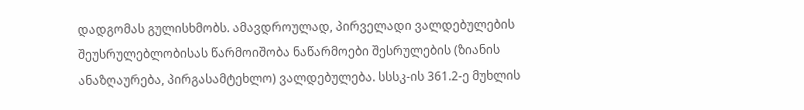დადგომას გულისხმობს. ამავდროულად, პირველადი ვალდებულების შეუსრულებლობისას წარმოიშობა ნაწარმოები შესრულების (ზიანის ანაზღაურება, პირგასამტეხლო) ვალდებულება. სსსკ-ის 361.2-ე მუხლის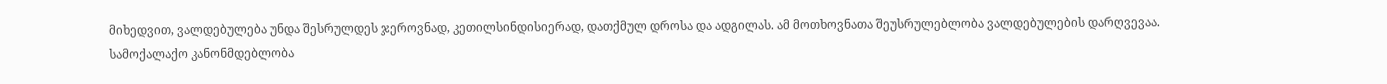მიხედვით, ვალდებულება უნდა შესრულდეს ჯეროვნად, კეთილსინდისიერად, დათქმულ დროსა და ადგილას. ამ მოთხოვნათა შეუსრულებლობა ვალდებულების დარღვევაა. სამოქალაქო კანონმდებლობა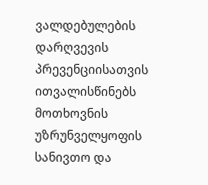ვალდებულების დარღვევის პრევენციისათვის ითვალისწინებს მოთხოვნის უზრუნველყოფის სანივთო და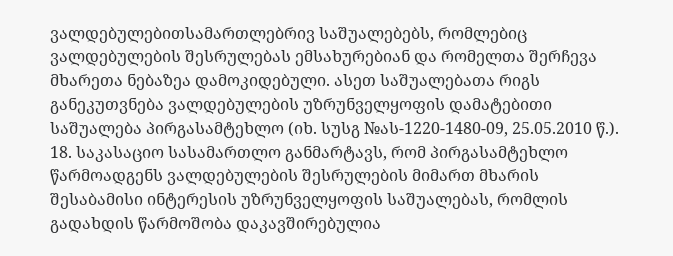ვალდებულებითსამართლებრივ საშუალებებს, რომლებიც ვალდებულების შესრულებას ემსახურებიან და რომელთა შერჩევა მხარეთა ნებაზეა დამოკიდებული. ასეთ საშუალებათა რიგს განეკუთვნება ვალდებულების უზრუნველყოფის დამატებითი საშუალება პირგასამტეხლო (იხ. სუსგ №ას-1220-1480-09, 25.05.2010 წ.).
18. საკასაციო სასამართლო განმარტავს, რომ პირგასამტეხლო წარმოადგენს ვალდებულების შესრულების მიმართ მხარის შესაბამისი ინტერესის უზრუნველყოფის საშუალებას, რომლის გადახდის წარმოშობა დაკავშირებულია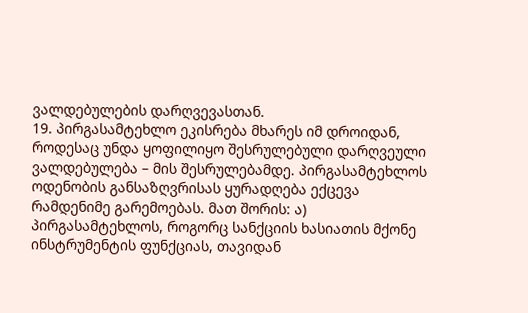ვალდებულების დარღვევასთან.
19. პირგასამტეხლო ეკისრება მხარეს იმ დროიდან, როდესაც უნდა ყოფილიყო შესრულებული დარღვეული ვალდებულება – მის შესრულებამდე. პირგასამტეხლოს ოდენობის განსაზღვრისას ყურადღება ექცევა რამდენიმე გარემოებას. მათ შორის: ა) პირგასამტეხლოს, როგორც სანქციის ხასიათის მქონე ინსტრუმენტის ფუნქციას, თავიდან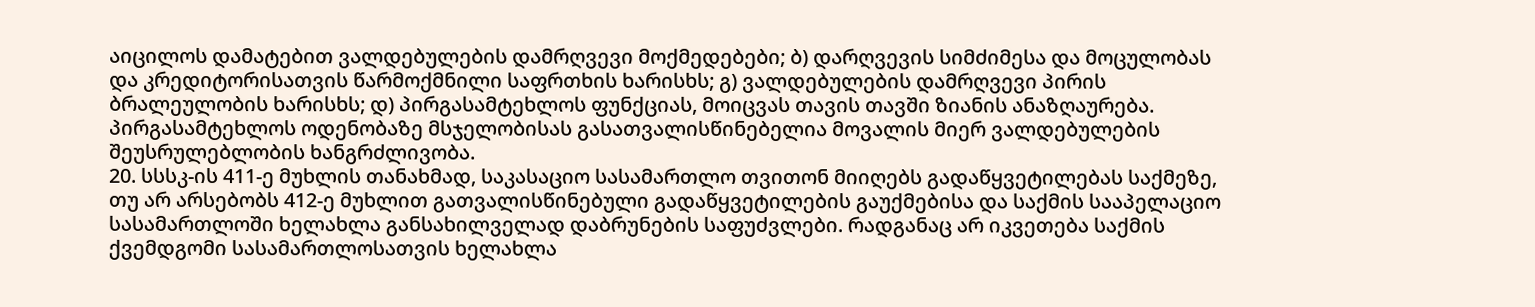აიცილოს დამატებით ვალდებულების დამრღვევი მოქმედებები; ბ) დარღვევის სიმძიმესა და მოცულობას და კრედიტორისათვის წარმოქმნილი საფრთხის ხარისხს; გ) ვალდებულების დამრღვევი პირის ბრალეულობის ხარისხს; დ) პირგასამტეხლოს ფუნქციას, მოიცვას თავის თავში ზიანის ანაზღაურება. პირგასამტეხლოს ოდენობაზე მსჯელობისას გასათვალისწინებელია მოვალის მიერ ვალდებულების შეუსრულებლობის ხანგრძლივობა.
20. სსსკ-ის 411-ე მუხლის თანახმად, საკასაციო სასამართლო თვითონ მიიღებს გადაწყვეტილებას საქმეზე, თუ არ არსებობს 412-ე მუხლით გათვალისწინებული გადაწყვეტილების გაუქმებისა და საქმის სააპელაციო სასამართლოში ხელახლა განსახილველად დაბრუნების საფუძვლები. რადგანაც არ იკვეთება საქმის ქვემდგომი სასამართლოსათვის ხელახლა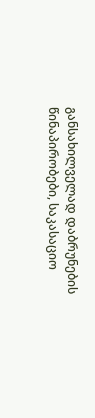განსახილველად დაბრუნების წინაპირობები, საკასაციო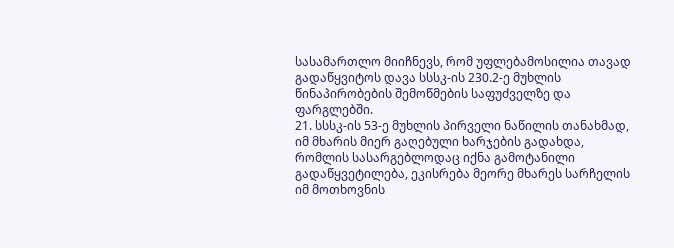სასამართლო მიიჩნევს, რომ უფლებამოსილია თავად გადაწყვიტოს დავა სსსკ-ის 230.2-ე მუხლის წინაპირობების შემოწმების საფუძველზე და ფარგლებში.
21. სსსკ-ის 53-ე მუხლის პირველი ნაწილის თანახმად, იმ მხარის მიერ გაღებული ხარჯების გადახდა, რომლის სასარგებლოდაც იქნა გამოტანილი გადაწყვეტილება, ეკისრება მეორე მხარეს სარჩელის იმ მოთხოვნის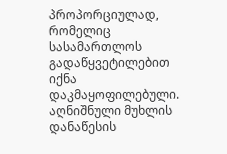პროპორციულად, რომელიც სასამართლოს გადაწყვეტილებით იქნა დაკმაყოფილებული. აღნიშნული მუხლის დანაწესის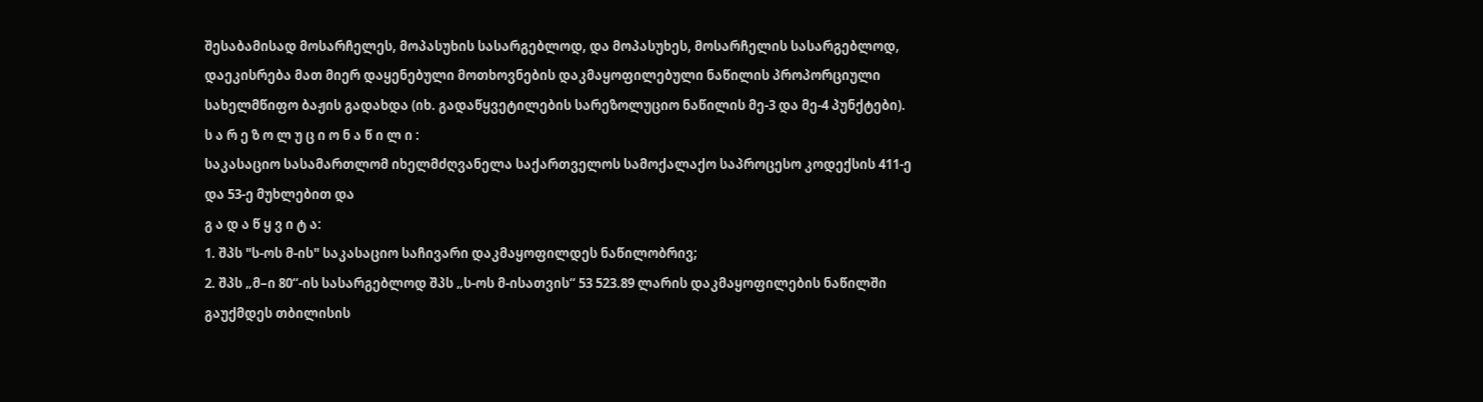შესაბამისად მოსარჩელეს, მოპასუხის სასარგებლოდ, და მოპასუხეს, მოსარჩელის სასარგებლოდ, დაეკისრება მათ მიერ დაყენებული მოთხოვნების დაკმაყოფილებული ნაწილის პროპორციული სახელმწიფო ბაჟის გადახდა (იხ. გადაწყვეტილების სარეზოლუციო ნაწილის მე-3 და მე-4 პუნქტები).
ს ა რ ე ზ ო ლ უ ც ი ო ნ ა წ ი ლ ი :
საკასაციო სასამართლომ იხელმძღვანელა საქართველოს სამოქალაქო საპროცესო კოდექსის 411-ე და 53-ე მუხლებით და
გ ა დ ა წ ყ ვ ი ტ ა:
1. შპს "ს-ოს მ-ის" საკასაციო საჩივარი დაკმაყოფილდეს ნაწილობრივ;
2. შპს „მ–ი 80“-ის სასარგებლოდ შპს „ს-ოს მ-ისათვის“ 53 523.89 ლარის დაკმაყოფილების ნაწილში გაუქმდეს თბილისის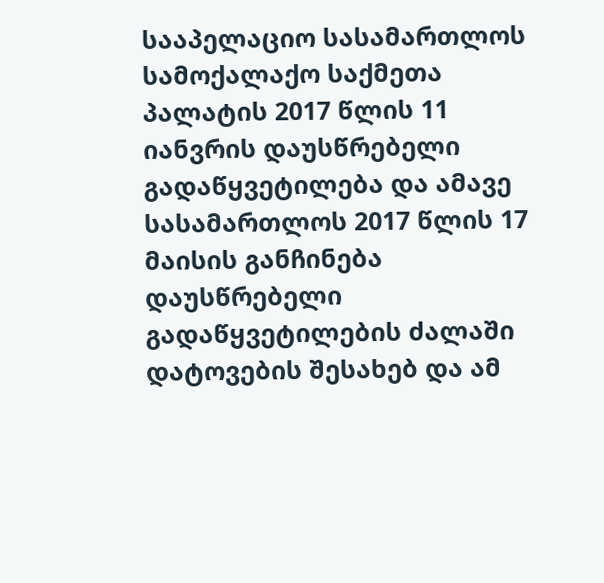სააპელაციო სასამართლოს სამოქალაქო საქმეთა პალატის 2017 წლის 11 იანვრის დაუსწრებელი გადაწყვეტილება და ამავე სასამართლოს 2017 წლის 17 მაისის განჩინება დაუსწრებელი გადაწყვეტილების ძალაში დატოვების შესახებ და ამ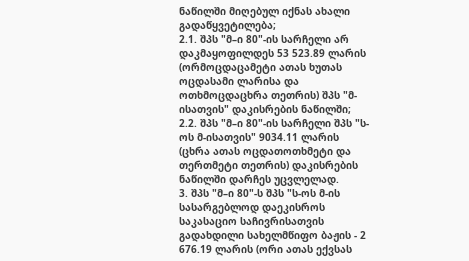ნაწილში მიღებულ იქნას ახალი გადაწყვეტილება;
2.1. შპს "მ–ი 80"-ის სარჩელი არ დაკმაყოფილდეს 53 523.89 ლარის (ორმოცდაცამეტი ათას ხუთას ოცდასამი ლარისა და ოთხმოცდაცხრა თეთრის) შპს "მ-ისათვის" დაკისრების ნაწილში;
2.2. შპს "მ–ი 80"-ის სარჩელი შპს "ს-ოს მ-ისათვის" 9034.11 ლარის (ცხრა ათას ოცდათოთხმეტი და თერთმეტი თეთრის) დაკისრების ნაწილში დარჩეს უცვლელად.
3. შპს "მ–ი 80"-ს შპს "ს-ოს მ-ის სასარგებლოდ დაეკისროს საკასაციო საჩივრისათვის გადახდილი სახელმწიფო ბაჟის - 2 676.19 ლარის (ორი ათას ექვსას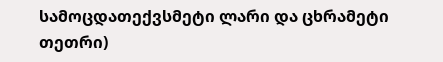სამოცდათექვსმეტი ლარი და ცხრამეტი თეთრი)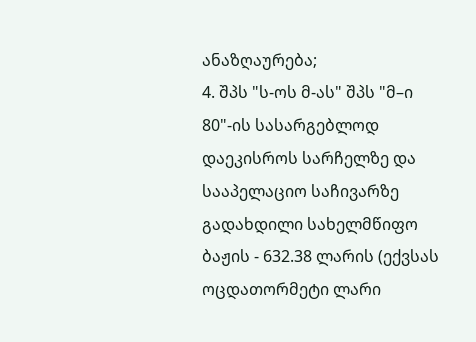ანაზღაურება;
4. შპს "ს-ოს მ-ას" შპს "მ–ი 80"-ის სასარგებლოდ დაეკისროს სარჩელზე და სააპელაციო საჩივარზე გადახდილი სახელმწიფო ბაჟის - 632.38 ლარის (ექვსას ოცდათორმეტი ლარი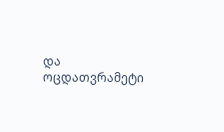და ოცდათვრამეტი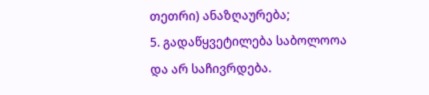თეთრი) ანაზღაურება;
5. გადაწყვეტილება საბოლოოა და არ საჩივრდება.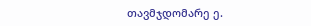თავმჯდომარე ე.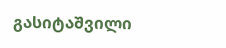გასიტაშვილი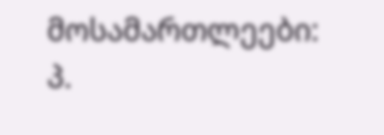მოსამართლეები: პ.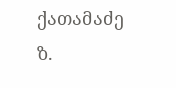ქათამაძე
ზ.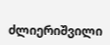ძლიერიშვილი